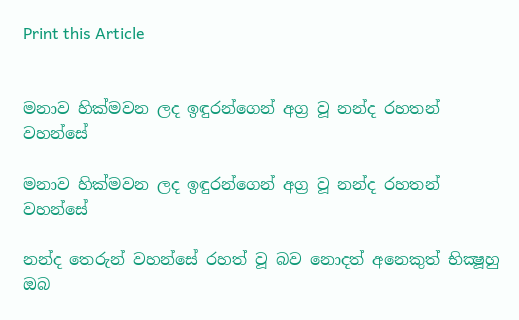Print this Article


මනාව හික්මවන ලද ඉඳුරන්ගෙන් අග්‍ර වූ නන්ද රහතන් වහන්සේ

මනාව හික්මවන ලද ඉඳුරන්ගෙන් අග්‍ර වූ නන්ද රහතන් වහන්සේ

නන්ද තෙරුන් වහන්සේ රහත් වූ බව නොදත් අනෙකුත් භික්‍ෂූහු ඔබ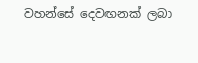වහන්සේ දෙවඟනක් ලබා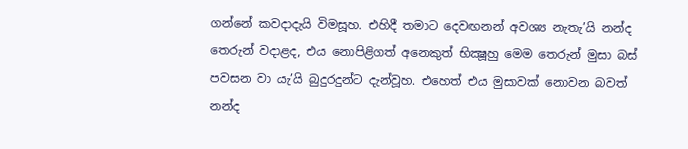ගන්නේ කවදාදැයි විමසූහ. එහිදී තමාට දෙවඟනන් අවශ්‍ය නැතැ’යි නන්ද තෙරුන් වදාළද, එය නොපිළිගත් අනෙකුත් භික්‍ෂූහු මෙම තෙරුන් මුසා බස් පවසන වා යැ’යි බුදුරදුන්ට දැන්වූහ. එහෙත් එය මුසාවක් නොවන බවත් නන්ද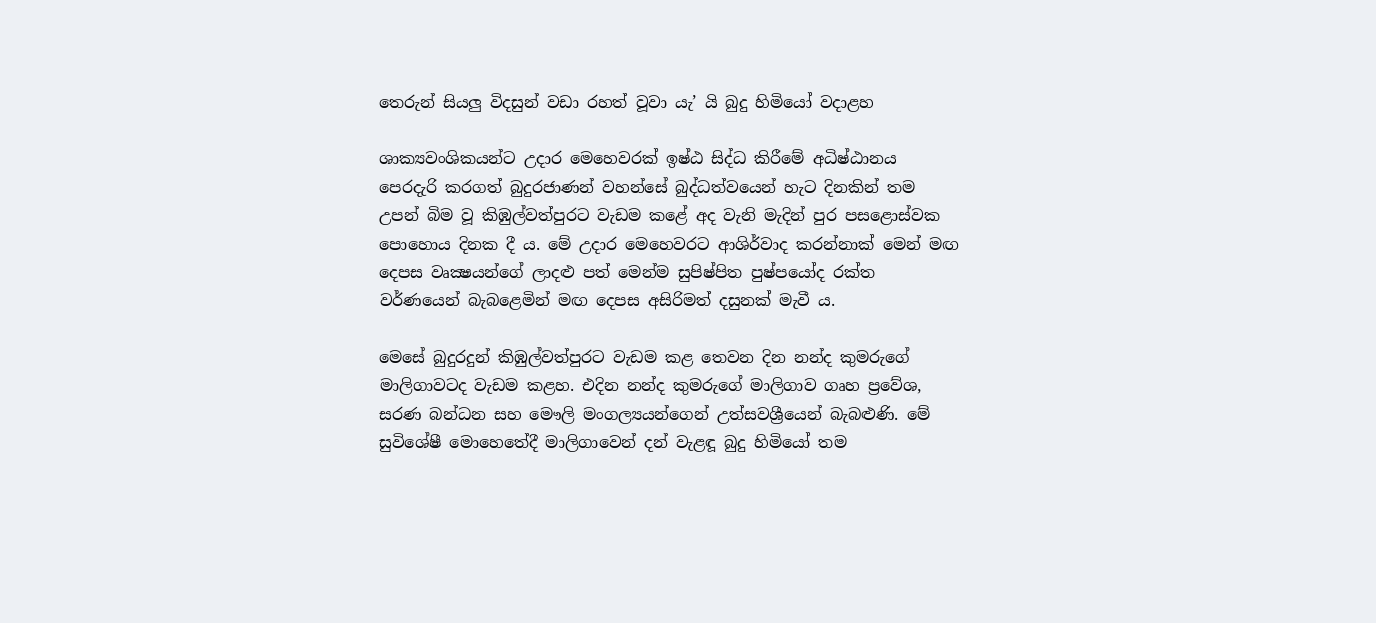තෙරුන් සියලු විදසුන් වඩා රහත් වූවා යැ’ යි බුදු හිමියෝ වදාළහ

ශාක්‍යවංශිකයන්ට උදාර මෙහෙවරක් ඉෂ්ඨ සිද්ධ කිරීමේ අධිෂ්ඨානය පෙරදැරි කරගත් බුදුරජාණන් වහන්සේ බුද්ධත්වයෙන් හැට දිනකින් තම උපන් බිම වූ කිඹුල්වත්පුරට වැඩම කළේ අද වැනි මැදින් පුර පසළොස්වක පොහොය දිනක දී ය. මේ උදාර මෙහෙවරට ආශිර්වාද කරන්නාක් මෙන් මඟ දෙපස වෘක්‍ෂයන්ගේ ලාදළු පත් මෙන්ම සුපිෂ්පිත පුෂ්පයෝද රක්ත වර්ණයෙන් බැබළෙමින් මඟ දෙපස අසිරිමත් දසුනක් මැවී ය.

මෙසේ බුදුරදුන් කිඹුල්වත්පුරට වැඩම කළ තෙවන දින නන්ද කුමරුගේ මාලිගාවටද වැඩම කළහ. එදින නන්ද කුමරුගේ මාලිගාව ගෘහ ප්‍රවේශ, සරණ බන්ධන සහ මෞලි මංගල්‍යයන්ගෙන් උත්සවශ්‍රීයෙන් බැබළුණි. මේ සුවිශේෂී මොහෙතේදී මාලිගාවෙන් දන් වැළඳූ බුදු හිමියෝ තම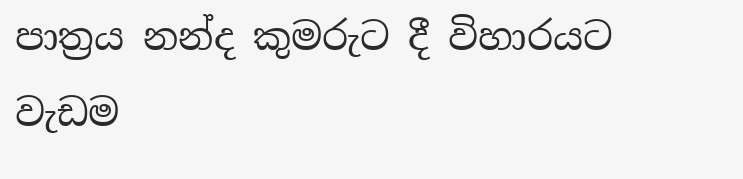පාත්‍රය නන්ද කුමරුට දී විහාරයට වැඩම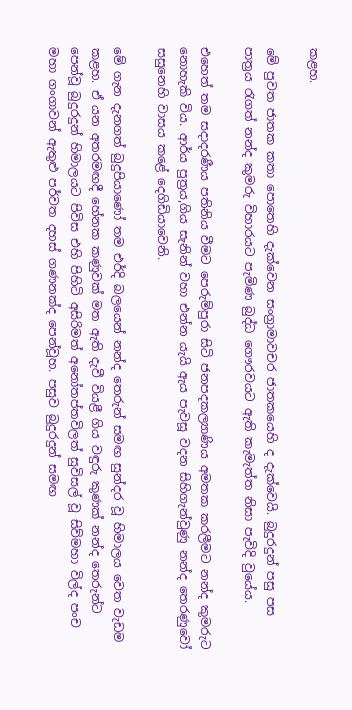කළහ.

මේ පුවත ජාතක කතා පොතෙහි දැක්වෙන සංග්‍රාමාවචර ජාතකයෙහි ද දැක්වෙයි. බුදුරදුන් පසු පස පාත්‍රය රැගත් නන්ද කුමරු විහාරයට පැමිණ බුද්ධ ගෞරවයට ඇති කැමැත්ත නිසා පැවිදි වුයේය.

එහෙත් තම සදාදරණීය පතිනිය වීමට පෙරුම්පුරා සිටි ජනපදකල්‍යාණිය අමතක කරලීමට නන්ද කුමරුට නොහැකි විය. ආර්ය පුත්‍රය,ගිය සැනින් වහා එන්න යැයි ඇය පැවසූ වදන සිහිගැන්වුණු නන්ද තෙරණුවෝ සසුනෙහි වාසය කළේ දෙගිඩියාවෙනි.

මේ ගැන දැනගත් බුදුපියාණෝ තම එර්දි බලයෙන් නන්ද තෙරුන් සමඟ සුන්දර වූ හිමාලය වෙත වැඩම කළහ. ඒ යන අතරමඟදී හේනක කණුවක් මත ඇති දැවී වියළී ගිය වඳුරු කුණක් නන්ද තෙරුන්ට පෙන්වූ බුදුරදුන් හිමාලයට පිවිස එහි පිහිටි අසිරිමත් අනෝතප්තවිලත් සුවිසල් වූ සිව්මහා විල්ද පංච මහා ගංගාවන් ඇතුළු පර්වත දහස් ගණනක්ද පෙන්වූහ. පසුව බුදුරදුන් සමඟ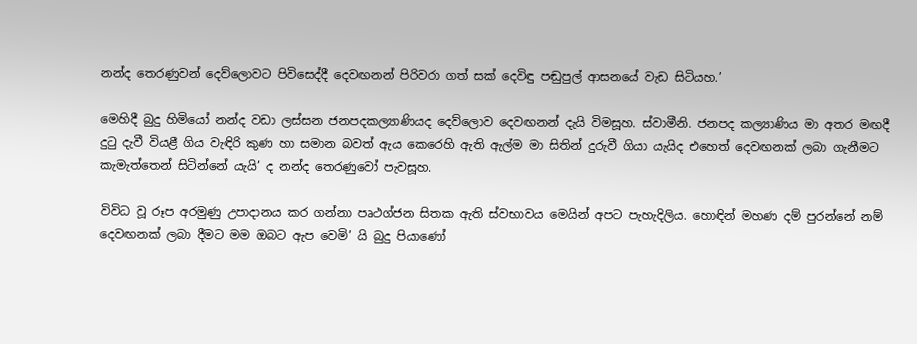නන්ද තෙරණුවන් දෙව්ලොවට පිවිසෙද්දී දෙවඟනන් පිරිවරා ගත් සක් දෙවිඳු පඬුපුල් ආසනයේ වැඩ සිටියහ.’

මෙහිදී බුදු හිමියෝ නන්ද වඩා ලස්සන ජනපදකල්‍යාණියද දෙව්ලොව දෙවඟනන් දැයි විමසූහ. ස්වාමීනි. ජනපද කල්‍යාණිය මා අතර මඟදී දුටු දැවී වියළී ගිය වැඳිරි කුණ හා සමාන බවත් ඇය කෙරෙහි ඇති ඇල්ම මා සිතින් දුරුවී ගියා යැයිද එහෙත් දෙවඟනක් ලබා ගැනීමට කැමැත්තෙන් සිටින්නේ යැයි’ ද නන්ද තෙරණුවෝ පැවසූහ.

විවිධ වූ රූප අරමුණු උපාදානය කර ගන්නා පෘථග්ජන සිතක ඇති ස්වභාවය මෙයින් අපට පැහැදිලිය. හොඳින් මහණ දම් පුරන්නේ නම් දෙවඟනක් ලබා දීමට මම ඔබට ඇප වෙමි’ යි බුදු පියාණෝ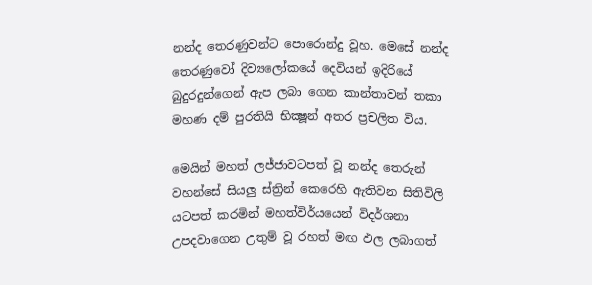නන්ද තෙරණුවන්ට පොරොන්දු වූහ. මෙසේ නන්ද තෙරණුවෝ දිව්‍යලෝකයේ දෙවියන් ඉදිරියේ බුදුරදුන්ගෙන් ඇප ලබා ගෙන කාන්තාවන් තකා මහණ දම් පුරතියි භික්‍ෂූන් අතර ප්‍රචලිත විය.

මෙයින් මහත් ලජ්ජාවටපත් වූ නන්ද තෙරුන් වහන්සේ සියලු ස්ත්‍රින් කෙරෙහි ඇතිවන සිතිවිලි යටපත් කරමින් මහත්විර්යයෙන් විදර්ශනා උපදවාගෙන උතුම් වූ රහත් මඟ ඵල ලබාගත්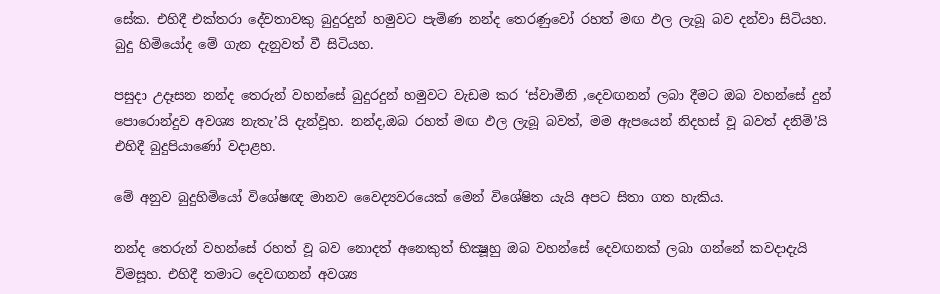සේක. එහිදී එක්තරා දේවතාවකු බුදුරදුන් හමුවට පැමිණ නන්ද තෙරණුවෝ රහත් මඟ ඵල ලැබූ බව දන්වා සිටියහ. බුදු හිමියෝද මේ ගැන දැනුවත් වී සිටියහ.

පසුදා උදෑසන නන්ද තෙරුන් වහන්සේ බුදුරදුන් හමුවට වැඩම කර ‘ස්වාමීනි ,දෙවඟනන් ලබා දීමට ඔබ වහන්සේ දුන් පොරොන්දුව අවශ්‍ය නැතැ’යි දැන්වූහ. නන්ද,ඔබ රහත් මඟ ඵල ලැබූ බවත්, මම ඇපයෙන් නිදහස් වූ බවත් දනිමි’යි එහිදී බුදුපියාණෝ වදාළහ.

මේ අනුව බුදුහිමියෝ විශේෂඥ මානව වෛද්‍යවරයෙක් මෙන් විශේෂිත යැයි අපට සිතා ගත හැකිය.

නන්ද තෙරුන් වහන්සේ රහත් වූ බව නොදත් අනෙකුත් භික්‍ෂූහු ඔබ වහන්සේ දෙවඟනක් ලබා ගන්නේ කවදාදැයි විමසූහ. එහිදී තමාට දෙවඟනන් අවශ්‍ය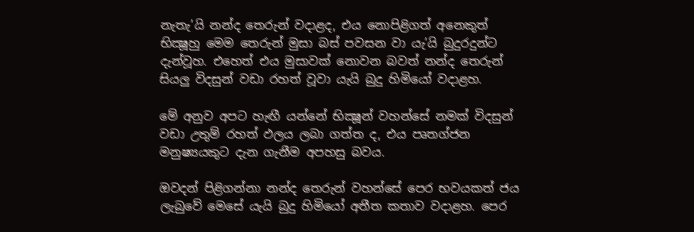නැතැ’යි නන්ද තෙරුන් වදාළද, එය නොපිළිගත් අනෙකුත් භික්‍ෂූහු මෙම තෙරුන් මුසා බස් පවසන වා යැ’යි බුදුරදුන්ට දැන්වූහ. එහෙත් එය මුසාවක් නොවන බවත් නන්ද තෙරුන් සියලු විදසුන් වඩා රහත් වූවා යැයි බුදු හිමියෝ වදාළහ.

මේ අනුව අපට හැඟී යන්නේ භික්‍ෂූන් වහන්සේ නමක් විදසුන් වඩා උතුම් රහත් ඵලය ලබා ගත්ත ද, එය පෘතග්ජන මනුෂ්‍යයකුට දැන ගැනීම අපහසු බවය.

ඔවදන් පිළිගන්නා නන්ද තෙරුන් වහන්සේ පෙර භවයකත් ජය ලැබුවේ මෙසේ යැයි බුදු හිමියෝ අතීත කතාව වදාළහ. පෙර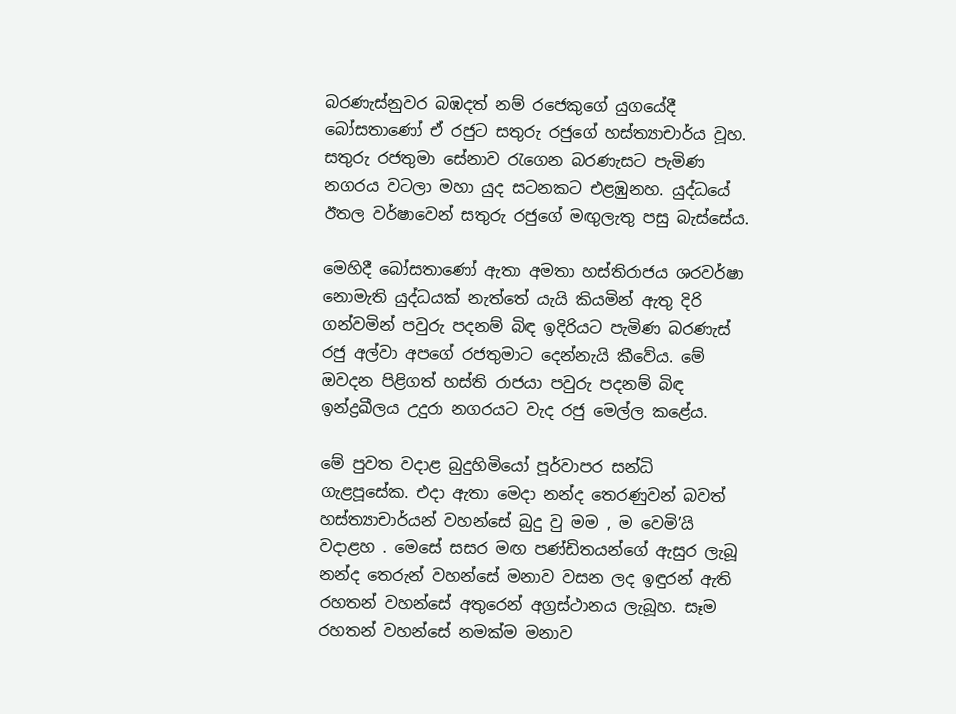බරණැස්නුවර බඹදත් නම් රජෙකුගේ යුගයේදී බෝසතාණෝ ඒ රජුට සතුරු රජුගේ හස්ත්‍යාචාර්ය වූහ. සතුරු රජතුමා සේනාව රැගෙන බරණැසට පැමිණ නගරය වටලා මහා යුද සටනකට එළඹුනහ. යුද්ධයේ ඊතල වර්ෂාවෙන් සතුරු රජුගේ මඟුලැතු පසු බැස්සේය.

මෙහිදී බෝසතාණෝ ඇතා අමතා හස්තිරාජය ශරවර්ෂා නොමැති යුද්ධයක් නැත්තේ යැයි කියමින් ඇතු දිරි ගන්වමින් පවුරු පදනම් බිඳ ඉදිරියට පැමිණ බරණැස් රජු අල්වා අපගේ රජතුමාට දෙන්නැයි කීවේය. මේ ඔවදන පිළිගත් හස්ති රාජයා පවුරු පදනම් බිඳ ඉන්ද්‍රඛීලය උදුරා නගරයට වැද රජු මෙල්ල කළේය.

මේ පුවත වදාළ බුදුහිමියෝ පූර්වාපර සන්ධි ගැළපූසේක. එදා ඇතා මෙදා නන්ද තෙරණුවන් බවත් හස්ත්‍යාචාර්යන් වහන්සේ බුදු වු මම , ම වෙමි’යි වදාළහ . මෙසේ සසර මඟ පණ්ඩිතයන්ගේ ඇසුර ලැබූ නන්ද තෙරුන් වහන්සේ මනාව වසන ලද ඉඳුරන් ඇති රහතන් වහන්සේ අතුරෙන් අග්‍රස්ථානය ලැබූහ. සෑම රහතන් වහන්සේ නමක්ම මනාව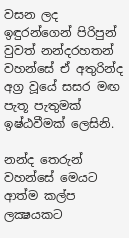වසන ලද ඉඳුරන්ගෙන් පිරිපුන් වුවත් නන්දරහතන් වහන්සේ ඒ අතුරින්ද අග්‍ර වූයේ සසර මඟ පැතූ පැතුමක් ඉෂ්ඨවීමක් ලෙසිනි.

නන්ද තෙරුන් වහන්සේ මෙයට ආත්ම කල්ප ලක්‍ෂයකට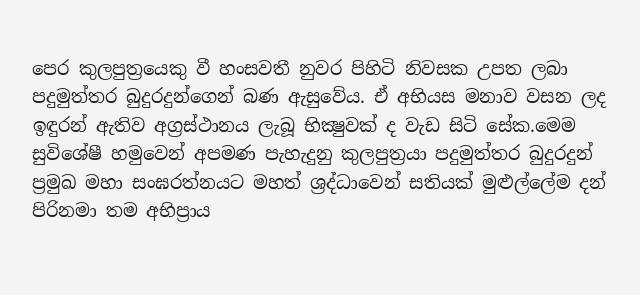පෙර කුලපුත්‍රයෙකු වී හංසවතී නුවර පිහිටි නිවසක උපත ලබා පදුමුත්තර බුදුරදුන්ගෙන් බණ ඇසුවේය. ඒ අභියස මනාව වසන ලද ඉඳුරන් ඇතිව අග්‍රස්ථානය ලැබූ භික්‍ෂුවක් ද වැඩ සිටි සේක.මෙම සුවිශේෂී හමුවෙන් අපමණ පැහැදුනු කුලපුත්‍රයා පදුමුත්තර බුදුරදුන් ප්‍රමුඛ මහා සංඝරත්නයට මහත් ශ්‍රද්ධාවෙන් සතියක් මුළුල්ලේම දන් පිරිනමා තම අභිප්‍රාය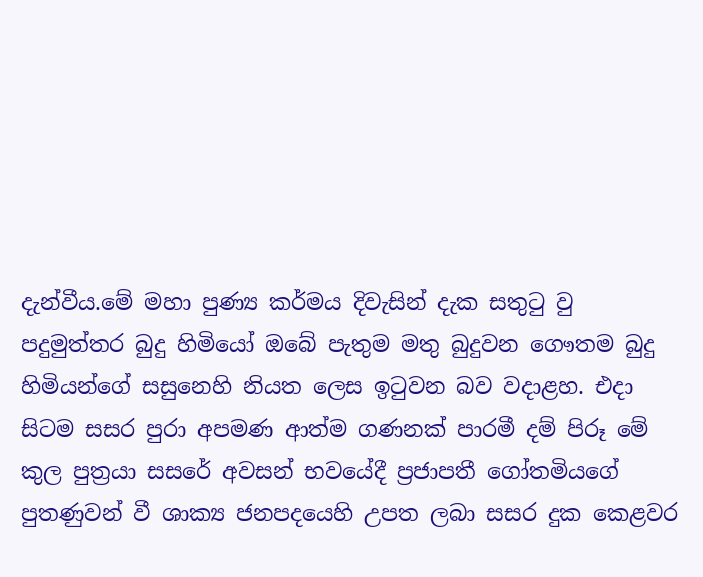දැන්වීය.මේ මහා පුණ්‍ය කර්මය දිවැසින් දැක සතුටු වු පදුමුත්තර බුදු හිමියෝ ඔබේ පැතුම මතු බුදුවන ගෞතම බුදු හිමියන්ගේ සසුනෙහි නියත ලෙස ඉටුවන බව වදාළහ. එදා සිටම සසර පුරා අපමණ ආත්ම ගණනක් පාරමී දම් පිරූ මේ කුල පුත්‍රයා සසරේ අවසන් භවයේදී ප්‍රජාපතී ගෝතමියගේ පුතණුවන් වී ශාක්‍ය ජනපදයෙහි උපත ලබා සසර දුක කෙළවර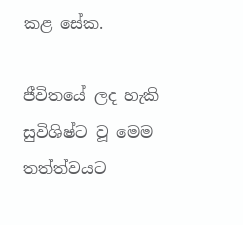කළ සේක.

ජීවිතයේ ලද හැකි සුවිශිෂ්ට වූ මෙම තත්ත්වයට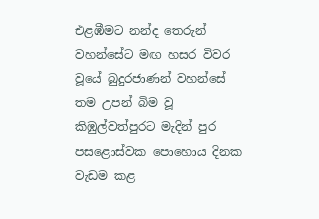එළඹීමට නන්ද තෙරුන් වහන්සේට මඟ හසර විවර වූයේ බුදුරජාණන් වහන්සේ තම උපන් බිම වූ කිඹුල්වත්පුරට මැදින් පුර පසළොස්වක පොහොය දිනක වැඩම කළ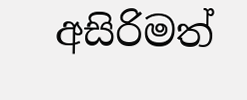අසිරිමත්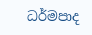ධර්මපාද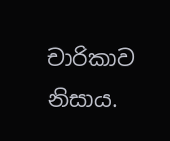චාරිකාව නිසාය.